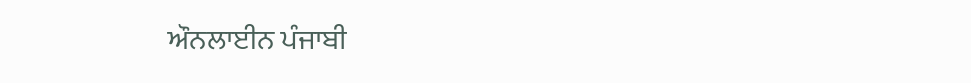ਔਨਲਾਈਨ ਪੰਜਾਬੀ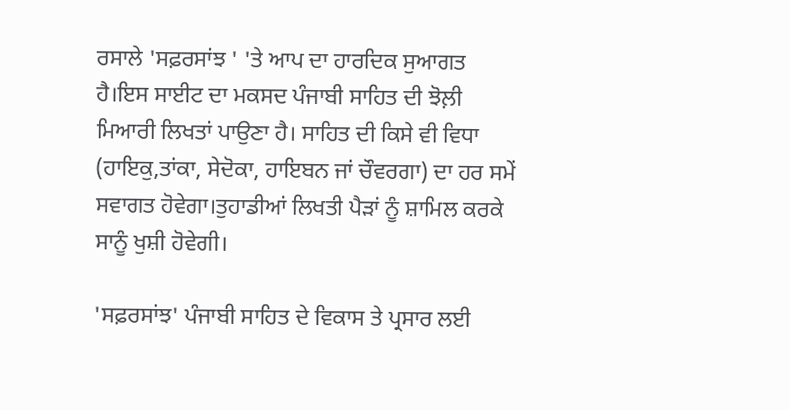ਰਸਾਲੇ 'ਸਫ਼ਰਸਾਂਝ ' 'ਤੇ ਆਪ ਦਾ ਹਾਰਦਿਕ ਸੁਆਗਤ ਹੈ।ਇਸ ਸਾਈਟ ਦਾ ਮਕਸਦ ਪੰਜਾਬੀ ਸਾਹਿਤ ਦੀ ਝੋਲ਼ੀ ਮਿਆਰੀ ਲਿਖਤਾਂ ਪਾਉਣਾ ਹੈ। ਸਾਹਿਤ ਦੀ ਕਿਸੇ ਵੀ ਵਿਧਾ (ਹਾਇਕੁ,ਤਾਂਕਾ, ਸੇਦੋਕਾ, ਹਾਇਬਨ ਜਾਂ ਚੌਵਰਗਾ) ਦਾ ਹਰ ਸਮੇਂ ਸਵਾਗਤ ਹੋਵੇਗਾ।ਤੁਹਾਡੀਆਂ ਲਿਖਤੀ ਪੈੜਾਂ ਨੂੰ ਸ਼ਾਮਿਲ ਕਰਕੇ ਸਾਨੂੰ ਖੁਸ਼ੀ ਹੋਵੇਗੀ।

'ਸਫ਼ਰਸਾਂਝ' ਪੰਜਾਬੀ ਸਾਹਿਤ ਦੇ ਵਿਕਾਸ ਤੇ ਪ੍ਰਸਾਰ ਲਈ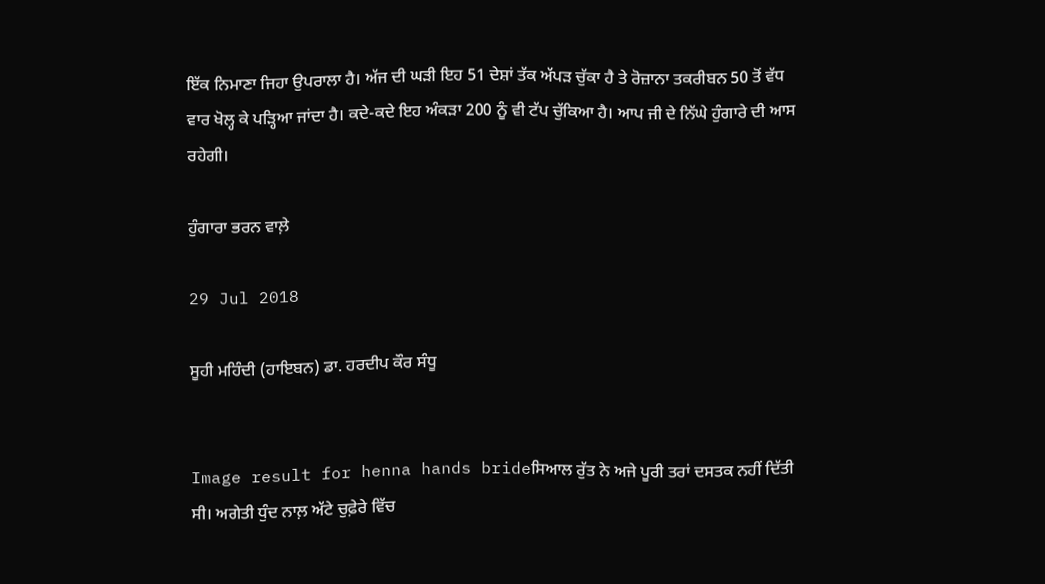ਇੱਕ ਨਿਮਾਣਾ ਜਿਹਾ ਉਪਰਾਲਾ ਹੈ। ਅੱਜ ਦੀ ਘੜੀ ਇਹ 51 ਦੇਸ਼ਾਂ ਤੱਕ ਅੱਪੜ ਚੁੱਕਾ ਹੈ ਤੇ ਰੋਜ਼ਾਨਾ ਤਕਰੀਬਨ 50 ਤੋਂ ਵੱਧ ਵਾਰ ਖੋਲ੍ਹ ਕੇ ਪੜ੍ਹਿਆ ਜਾਂਦਾ ਹੈ। ਕਦੇ-ਕਦੇ ਇਹ ਅੰਕੜਾ 200 ਨੂੰ ਵੀ ਟੱਪ ਚੁੱਕਿਆ ਹੈ। ਆਪ ਜੀ ਦੇ ਨਿੱਘੇ ਹੁੰਗਾਰੇ ਦੀ ਆਸ ਰਹੇਗੀ।

ਹੁੰਗਾਰਾ ਭਰਨ ਵਾਲ਼ੇ

29 Jul 2018

ਸੂਹੀ ਮਹਿੰਦੀ (ਹਾਇਬਨ) ਡਾ. ਹਰਦੀਪ ਕੌਰ ਸੰਧੂ


Image result for henna hands brideਸਿਆਲ ਰੁੱਤ ਨੇ ਅਜੇ ਪੂਰੀ ਤਰਾਂ ਦਸਤਕ ਨਹੀਂ ਦਿੱਤੀ ਸੀ। ਅਗੇਤੀ ਧੁੰਦ ਨਾਲ਼ ਅੱਟੇ ਚੁਫ਼ੇਰੇ ਵਿੱਚ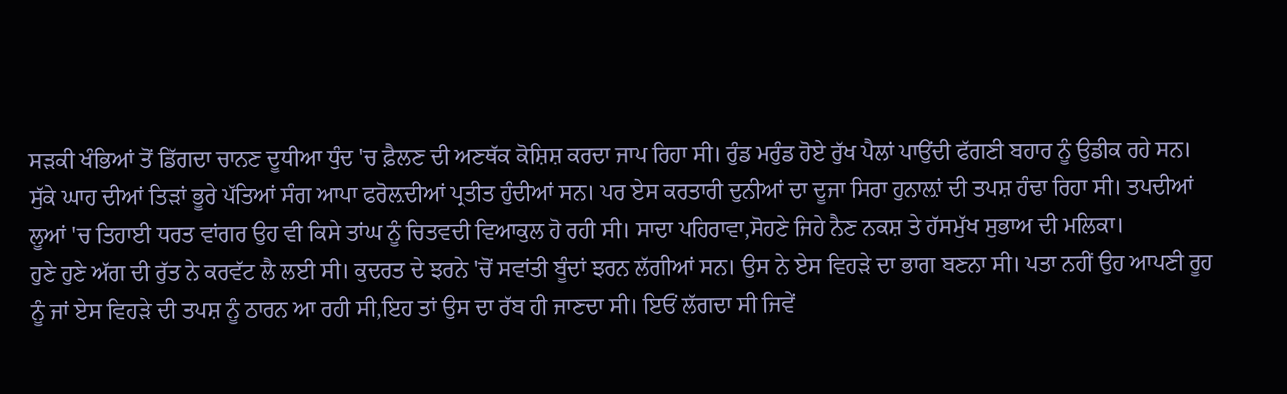ਸੜਕੀ ਖੰਭਿਆਂ ਤੋਂ ਡਿੱਗਦਾ ਚਾਨਣ ਦੂਧੀਆ ਧੁੰਦ 'ਚ ਫ਼ੈਲਣ ਦੀ ਅਣਥੱਕ ਕੋਸ਼ਿਸ਼ ਕਰਦਾ ਜਾਪ ਰਿਹਾ ਸੀ। ਰੁੰਡ ਮਰੁੰਡ ਹੋਏ ਰੁੱਖ ਪੈਲਾਂ ਪਾਉਂਦੀ ਫੱਗਣੀ ਬਹਾਰ ਨੂੰ ਉਡੀਕ ਰਹੇ ਸਨ। ਸੁੱਕੇ ਘਾਹ ਦੀਆਂ ਤਿੜਾਂ ਭੂਰੇ ਪੱਤਿਆਂ ਸੰਗ ਆਪਾ ਫਰੋਲ਼ਦੀਆਂ ਪ੍ਰਤੀਤ ਹੁੰਦੀਆਂ ਸਨ। ਪਰ ਏਸ ਕਰਤਾਰੀ ਦੁਨੀਆਂ ਦਾ ਦੂਜਾ ਸਿਰਾ ਹੁਨਾਲ਼ਾਂ ਦੀ ਤਪਸ਼ ਹੰਢਾ ਰਿਹਾ ਸੀ। ਤਪਦੀਆਂ ਲੂਆਂ 'ਚ ਤਿਹਾਈ ਧਰਤ ਵਾਂਗਰ ਉਹ ਵੀ ਕਿਸੇ ਤਾਂਘ ਨੂੰ ਚਿਤਵਦੀ ਵਿਆਕੁਲ ਹੋ ਰਹੀ ਸੀ। ਸਾਦਾ ਪਹਿਰਾਵਾ,ਸੋਹਣੇ ਜਿਹੇ ਨੈਣ ਨਕਸ਼ ਤੇ ਹੱਸਮੁੱਖ ਸੁਭਾਅ ਦੀ ਮਲਿਕਾ।
ਹੁਣੇ ਹੁਣੇ ਅੱਗ ਦੀ ਰੁੱਤ ਨੇ ਕਰਵੱਟ ਲੈ ਲਈ ਸੀ। ਕੁਦਰਤ ਦੇ ਝਰਨੇ 'ਚੋਂ ਸਵਾਂਤੀ ਬੂੰਦਾਂ ਝਰਨ ਲੱਗੀਆਂ ਸਨ। ਉਸ ਨੇ ਏਸ ਵਿਹੜੇ ਦਾ ਭਾਗ ਬਣਨਾ ਸੀ। ਪਤਾ ਨਹੀਂ ਉਹ ਆਪਣੀ ਰੂਹ ਨੂੰ ਜਾਂ ਏਸ ਵਿਹੜੇ ਦੀ ਤਪਸ਼ ਨੂੰ ਠਾਰਨ ਆ ਰਹੀ ਸੀ,ਇਹ ਤਾਂ ਉਸ ਦਾ ਰੱਬ ਹੀ ਜਾਣਦਾ ਸੀ। ਇਓਂ ਲੱਗਦਾ ਸੀ ਜਿਵੇਂ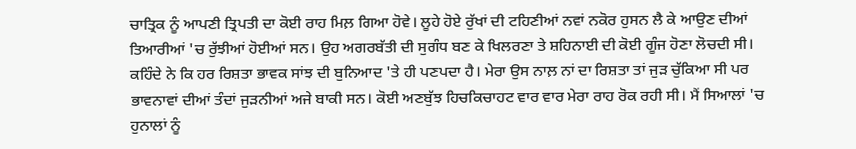ਚਾਤ੍ਰਿਕ ਨੂੰ ਆਪਣੀ ਤ੍ਰਿਪਤੀ ਦਾ ਕੋਈ ਰਾਹ ਮਿਲ਼ ਗਿਆ ਹੋਵੇ। ਲੂਹੇ ਹੋਏ ਰੁੱਖਾਂ ਦੀ ਟਹਿਣੀਆਂ ਨਵਾਂ ਨਕੋਰ ਹੁਸਨ ਲੈ ਕੇ ਆਉਣ ਦੀਆਂ ਤਿਆਰੀਆਂ 'ਚ ਰੁੱਝੀਆਂ ਹੋਈਆਂ ਸਨ। ਉਹ ਅਗਰਬੱਤੀ ਦੀ ਸੁਗੰਧ ਬਣ ਕੇ ਖਿਲਰਣਾ ਤੇ ਸ਼ਹਿਨਾਈ ਦੀ ਕੋਈ ਗੂੰਜ ਹੋਣਾ ਲੋਚਦੀ ਸੀ।
ਕਹਿੰਦੇ ਨੇ ਕਿ ਹਰ ਰਿਸ਼ਤਾ ਭਾਵਕ ਸਾਂਝ ਦੀ ਬੁਨਿਆਦ 'ਤੇ ਹੀ ਪਣਪਦਾ ਹੈ। ਮੇਰਾ ਉਸ ਨਾਲ਼ ਨਾਂ ਦਾ ਰਿਸ਼ਤਾ ਤਾਂ ਜੁੜ ਚੁੱਕਿਆ ਸੀ ਪਰ ਭਾਵਨਾਵਾਂ ਦੀਆਂ ਤੰਦਾਂ ਜੁੜਨੀਆਂ ਅਜੇ ਬਾਕੀ ਸਨ। ਕੋਈ ਅਣਬੁੱਝ ਹਿਚਕਿਚਾਹਟ ਵਾਰ ਵਾਰ ਮੇਰਾ ਰਾਹ ਰੋਕ ਰਹੀ ਸੀ। ਮੈਂ ਸਿਆਲਾਂ 'ਚ ਹੁਨਾਲਾਂ ਨੂੰ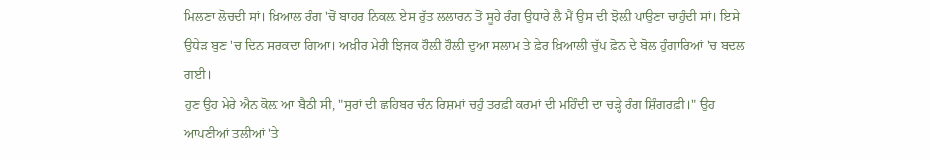ਮਿਲਣਾ ਲੋਚਦੀ ਸਾਂ। ਖ਼ਿਆਲ ਰੰਗ 'ਚੋਂ ਬਾਹਰ ਨਿਕਲ਼ ਏਸ ਰੁੱਤ ਲਲਾਰਨ ਤੋਂ ਸੂਹੇ ਰੰਗ ਉਧਾਰੇ ਲੈ ਮੈਂ ਉਸ ਦੀ ਝੋਲ਼ੀ ਪਾਉਣਾ ਚਾਹੁੰਦੀ ਸਾਂ। ਇਸੇ ਉਧੇੜ ਬੁਣ 'ਚ ਦਿਨ ਸਰਕਦਾ ਗਿਆ। ਅਖ਼ੀਰ ਮੇਰੀ ਝਿਜਕ ਹੌਲ਼ੀ ਹੌਲ਼ੀ ਦੁਆ ਸਲਾਮ ਤੇ ਫ਼ੇਰ ਖ਼ਿਆਲੀ ਚੁੱਪ ਫ਼ੋਨ ਦੇ ਬੋਲ ਹੁੰਗਾਰਿਆਂ 'ਚ ਬਦਲ ਗਈ।
ਹੁਣ ਉਹ ਮੇਰੇ ਐਨ ਕੋਲ਼ ਆ ਬੈਠੀ ਸੀ, "ਸੁਰਾਂ ਦੀ ਛਹਿਬਰ ਚੰਨ ਰਿਸ਼ਮਾਂ ਚਹੁੰ ਤਰਫ਼ੀ ਕਰਮਾਂ ਦੀ ਮਹਿੰਦੀ ਦਾ ਚੜ੍ਹੇ ਰੰਗ ਸ਼ਿੰਗਰਫ਼ੀ।" ਉਹ ਆਪਣੀਆਂ ਤਲੀਆਂ 'ਤੇ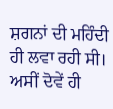ਸ਼ਗਨਾਂ ਦੀ ਮਹਿੰਦੀ ਹੀ ਲਵਾ ਰਹੀ ਸੀ। ਅਸੀਂ ਦੋਵੇਂ ਹੀ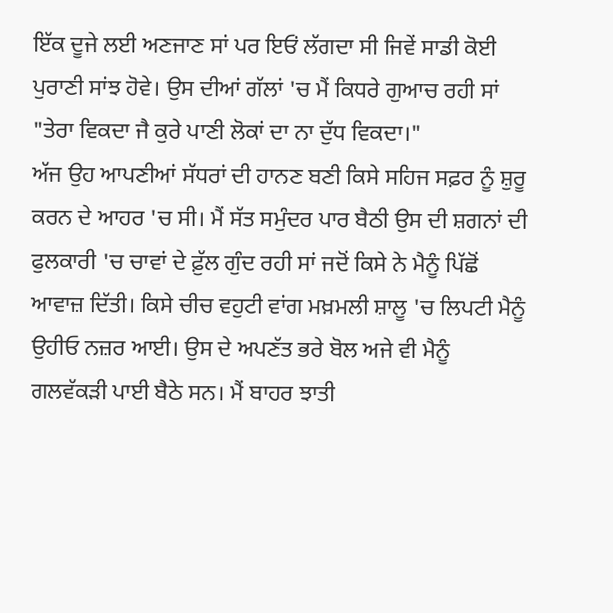ਇੱਕ ਦੂਜੇ ਲਈ ਅਣਜਾਣ ਸਾਂ ਪਰ ਇਓਂ ਲੱਗਦਾ ਸੀ ਜਿਵੇਂ ਸਾਡੀ ਕੋਈ ਪੁਰਾਣੀ ਸਾਂਝ ਹੋਵੇ। ਉਸ ਦੀਆਂ ਗੱਲਾਂ 'ਚ ਮੈਂ ਕਿਧਰੇ ਗੁਆਚ ਰਹੀ ਸਾਂ "ਤੇਰਾ ਵਿਕਦਾ ਜੈ ਕੁਰੇ ਪਾਣੀ ਲੋਕਾਂ ਦਾ ਨਾ ਦੁੱਧ ਵਿਕਦਾ।"
ਅੱਜ ਉਹ ਆਪਣੀਆਂ ਸੱਧਰਾਂ ਦੀ ਹਾਨਣ ਬਣੀ ਕਿਸੇ ਸਹਿਜ ਸਫ਼ਰ ਨੂੰ ਸ਼ੁਰੂ ਕਰਨ ਦੇ ਆਹਰ 'ਚ ਸੀ। ਮੈਂ ਸੱਤ ਸਮੁੰਦਰ ਪਾਰ ਬੈਠੀ ਉਸ ਦੀ ਸ਼ਗਨਾਂ ਦੀ ਫੁਲਕਾਰੀ 'ਚ ਚਾਵਾਂ ਦੇ ਫ਼ੁੱਲ ਗੁੰਦ ਰਹੀ ਸਾਂ ਜਦੋਂ ਕਿਸੇ ਨੇ ਮੈਨੂੰ ਪਿੱਛੋਂ ਆਵਾਜ਼ ਦਿੱਤੀ। ਕਿਸੇ ਚੀਚ ਵਹੁਟੀ ਵਾਂਗ ਮਖ਼ਮਲੀ ਸ਼ਾਲੂ 'ਚ ਲਿਪਟੀ ਮੈਨੂੰ ਉਹੀਓ ਨਜ਼ਰ ਆਈ। ਉਸ ਦੇ ਅਪਣੱਤ ਭਰੇ ਬੋਲ ਅਜੇ ਵੀ ਮੈਨੂੰ ਗਲਵੱਕੜੀ ਪਾਈ ਬੈਠੇ ਸਨ। ਮੈਂ ਬਾਹਰ ਝਾਤੀ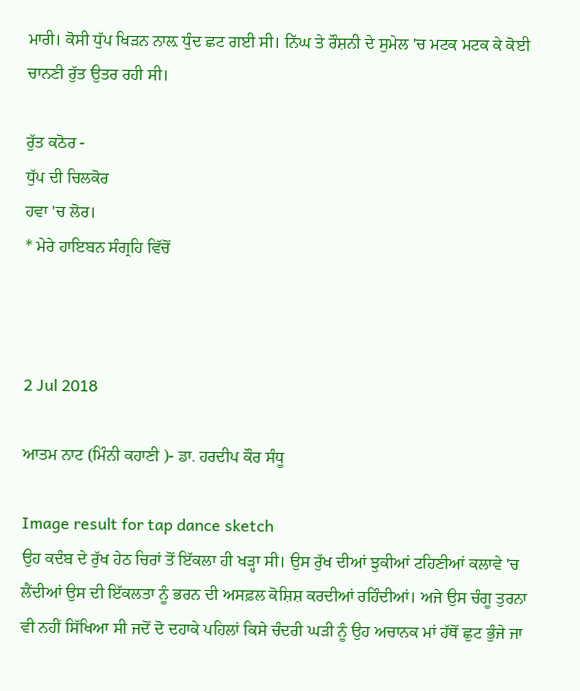ਮਾਰੀ। ਕੋਸੀ ਧੁੱਪ ਖਿੜਨ ਨਾਲ਼ ਧੁੰਦ ਛਟ ਗਈ ਸੀ। ਨਿੱਘ ਤੇ ਰੌਸ਼ਨੀ ਦੇ ਸੁਮੇਲ 'ਚ ਮਟਕ ਮਟਕ ਕੇ ਕੋਈ ਚਾਨਣੀ ਰੁੱਤ ਉਤਰ ਰਹੀ ਸੀ।

ਰੁੱਤ ਕਠੋਰ -
ਧੁੱਪ ਦੀ ਚਿਲਕੋਰ
ਹਵਾ 'ਚ ਲੋਰ।
* ਮੇਰੇ ਹਾਇਬਨ ਸੰਗ੍ਰਹਿ ਵਿੱਚੋਂ



2 Jul 2018

ਆਤਮ ਨਾਟ (ਮਿੰਨੀ ਕਹਾਣੀ )- ਡਾ. ਹਰਦੀਪ ਕੌਰ ਸੰਧੂ

Image result for tap dance sketch
ਉਹ ਕਦੰਬ ਦੇ ਰੁੱਖ ਹੇਠ ਚਿਰਾਂ ਤੋਂ ਇੱਕਲਾ ਹੀ ਖੜ੍ਹਾ ਸੀ। ਉਸ ਰੁੱਖ ਦੀਆਂ ਝੁਕੀਆਂ ਟਹਿਣੀਆਂ ਕਲਾਵੇ 'ਚ ਲੈਂਦੀਆਂ ਉਸ ਦੀ ਇੱਕਲਤਾ ਨੂੰ ਭਰਨ ਦੀ ਅਸਫ਼ਲ ਕੋਸ਼ਿਸ਼ ਕਰਦੀਆਂ ਰਹਿੰਦੀਆਂ। ਅਜੇ ਉਸ ਚੰਗੂ ਤੁਰਨਾ ਵੀ ਨਹੀਂ ਸਿੱਖਿਆ ਸੀ ਜਦੋਂ ਦੋ ਦਹਾਕੇ ਪਹਿਲਾਂ ਕਿਸੇ ਚੰਦਰੀ ਘੜੀ ਨੂੰ ਉਹ ਅਚਾਨਕ ਮਾਂ ਹੱਥੋਂ ਛੁਟ ਭੁੰਜੇ ਜਾ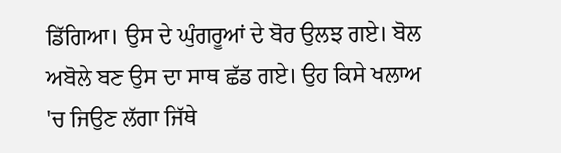ਡਿੱਗਿਆ। ਉਸ ਦੇ ਘੁੰਗਰੂਆਂ ਦੇ ਬੋਰ ਉਲਝ ਗਏ। ਬੋਲ ਅਬੋਲੇ ਬਣ ਉਸ ਦਾ ਸਾਥ ਛੱਡ ਗਏ। ਉਹ ਕਿਸੇ ਖਲਾਅ 'ਚ ਜਿਉਣ ਲੱਗਾ ਜਿੱਥੇ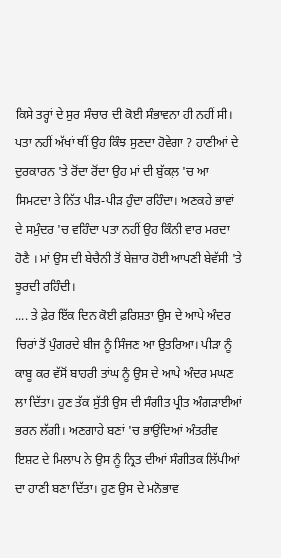ਕਿਸੇ ਤਰ੍ਹਾਂ ਦੇ ਸੁਰ ਸੰਚਾਰ ਦੀ ਕੋਈ ਸੰਭਾਵਨਾ ਹੀ ਨਹੀਂ ਸੀ। ਪਤਾ ਨਹੀਂ ਅੱਖਾਂ ਥੀਂ ਉਹ ਕਿੰਝ ਸੁਣਦਾ ਹੋਵੇਗਾ ? ਹਾਣੀਆਂ ਦੇ ਦੁਰਕਾਰਨ 'ਤੇ ਰੋਂਦਾ ਰੋਂਦਾ ਉਹ ਮਾਂ ਦੀ ਬੁੱਕਲ਼ 'ਚ ਆ ਸਿਮਟਦਾ ਤੇ ਨਿੱਤ ਪੀੜ-ਪੀੜ ਹੁੰਦਾ ਰਹਿੰਦਾ। ਅਣਕਹੇ ਭਾਵਾਂ ਦੇ ਸਮੁੰਦਰ 'ਚ ਵਹਿੰਦਾ ਪਤਾ ਨਹੀਂ ਉਹ ਕਿੰਨੀ ਵਾਰ ਮਰਦਾ ਹੋਣੈ । ਮਾਂ ਉਸ ਦੀ ਬੇਚੈਨੀ ਤੋਂ ਬੇਜ਼ਾਰ ਹੋਈ ਆਪਣੀ ਬੇਵੱਸੀ 'ਤੇ ਝੂਰਦੀ ਰਹਿੰਦੀ।
.... ਤੇ ਫ਼ੇਰ ਇੱਕ ਦਿਨ ਕੋਈ ਫ਼ਰਿਸ਼ਤਾ ਉਸ ਦੇ ਆਪੇ ਅੰਦਰ ਚਿਰਾਂ ਤੋਂ ਪੁੰਗਰਦੇ ਬੀਜ ਨੂੰ ਸਿੰਜਣ ਆ ਉਤਰਿਆ। ਪੀੜਾ ਨੂੰ ਕਾਬੂ ਕਰ ਵੱਸੋਂ ਬਾਹਰੀ ਤਾਂਘ ਨੂੰ ਉਸ ਦੇ ਆਪੇ ਅੰਦਰ ਮਘਣ ਲਾ ਦਿੱਤਾ। ਹੁਣ ਤੱਕ ਸੁੱਤੀ ਉਸ ਦੀ ਸੰਗੀਤ ਪ੍ਰੀਤ ਅੰਗੜਾਈਆਂ ਭਰਨ ਲੱਗੀ। ਅਣਗਾਹੇ ਬਣਾਂ 'ਚ ਭਾਉਂਦਿਆਂ ਅੰਤਰੀਵ ਇਸ਼ਟ ਦੇ ਮਿਲਾਪ ਨੇ ਉਸ ਨੂੰ ਨ੍ਰਿਤ ਦੀਆਂ ਸੰਗੀਤਕ ਲਿੱਪੀਆਂ ਦਾ ਹਾਣੀ ਬਣਾ ਦਿੱਤਾ। ਹੁਣ ਉਸ ਦੇ ਮਨੋਭਾਵ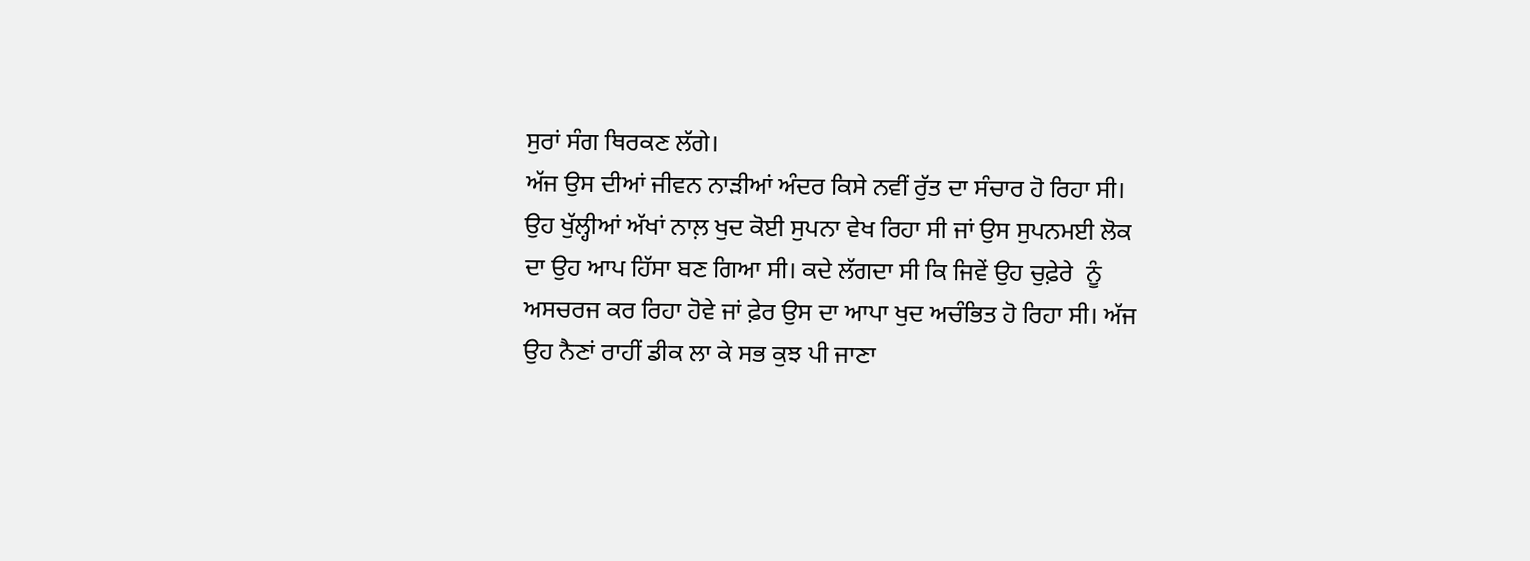ਸੁਰਾਂ ਸੰਗ ਥਿਰਕਣ ਲੱਗੇ।
ਅੱਜ ਉਸ ਦੀਆਂ ਜੀਵਨ ਨਾੜੀਆਂ ਅੰਦਰ ਕਿਸੇ ਨਵੀਂ ਰੁੱਤ ਦਾ ਸੰਚਾਰ ਹੋ ਰਿਹਾ ਸੀ। ਉਹ ਖੁੱਲ੍ਹੀਆਂ ਅੱਖਾਂ ਨਾਲ਼ ਖੁਦ ਕੋਈ ਸੁਪਨਾ ਵੇਖ ਰਿਹਾ ਸੀ ਜਾਂ ਉਸ ਸੁਪਨਮਈ ਲੋਕ ਦਾ ਉਹ ਆਪ ਹਿੱਸਾ ਬਣ ਗਿਆ ਸੀ। ਕਦੇ ਲੱਗਦਾ ਸੀ ਕਿ ਜਿਵੇਂ ਉਹ ਚੁਫ਼ੇਰੇ  ਨੂੰ ਅਸਚਰਜ ਕਰ ਰਿਹਾ ਹੋਵੇ ਜਾਂ ਫ਼ੇਰ ਉਸ ਦਾ ਆਪਾ ਖੁਦ ਅਚੰਭਿਤ ਹੋ ਰਿਹਾ ਸੀ। ਅੱਜ ਉਹ ਨੈਣਾਂ ਰਾਹੀਂ ਡੀਕ ਲਾ ਕੇ ਸਭ ਕੁਝ ਪੀ ਜਾਣਾ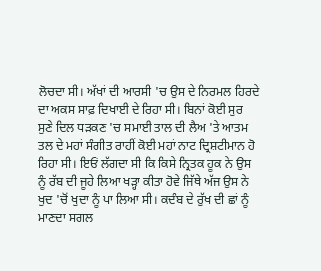ਲੋਚਦਾ ਸੀ। ਅੱਖਾਂ ਦੀ ਆਰਸੀ 'ਚ ਉਸ ਦੇ ਨਿਰਮਲ ਹਿਰਦੇ ਦਾ ਅਕਸ ਸਾਫ਼ ਦਿਖਾਈ ਦੇ ਰਿਹਾ ਸੀ। ਬਿਨਾਂ ਕੋਈ ਸੁਰ ਸੁਣੇ ਦਿਲ ਧੜਕਣ 'ਚ ਸਮਾਈ ਤਾਲ ਦੀ ਲੈਅ 'ਤੇ ਆਤਮ ਤਲ ਦੇ ਮਹਾਂ ਸੰਗੀਤ ਰਾਹੀਂ ਕੋਈ ਮਹਾਂ ਨਾਟ ਦ੍ਰਿਸ਼ਟੀਮਾਨ ਹੋ ਰਿਹਾ ਸੀ। ਇਓਂ ਲੱਗਦਾ ਸੀ ਕਿ ਕਿਸੇ ਨ੍ਰਿਤਕ ਹੂਕ ਨੇ ਉਸ ਨੂੰ ਰੱਬ ਦੀ ਜੂਹੇ ਲਿਆ ਖੜ੍ਹਾ ਕੀਤਾ ਹੋਵੇ ਜਿੱਥੇ ਅੱਜ ਉਸ ਨੇ ਖੁਦ 'ਚੋਂ ਖੁਦਾ ਨੂੰ ਪਾ ਲਿਆ ਸੀ। ਕਦੰਬ ਦੇ ਰੁੱਖ ਦੀ ਛਾਂ ਨੂੰ ਮਾਣਦਾ ਸਗਲ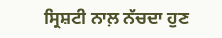ਸ੍ਰਿਸ਼ਟੀ ਨਾਲ਼ ਨੱਚਦਾ ਹੁਣ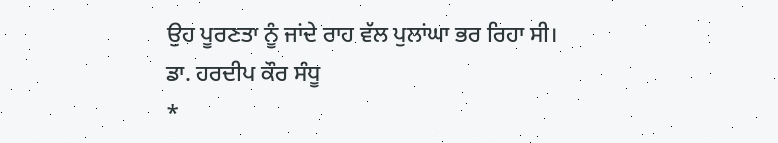ਉਹ ਪੂਰਣਤਾ ਨੂੰ ਜਾਂਦੇ ਰਾਹ ਵੱਲ ਪੁਲਾਂਘਾ ਭਰ ਰਿਹਾ ਸੀ।
ਡਾ. ਹਰਦੀਪ ਕੌਰ ਸੰਧੂ
*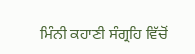ਮਿੰਨੀ ਕਹਾਣੀ ਸੰਗ੍ਰਹਿ ਵਿੱਚੋਂ